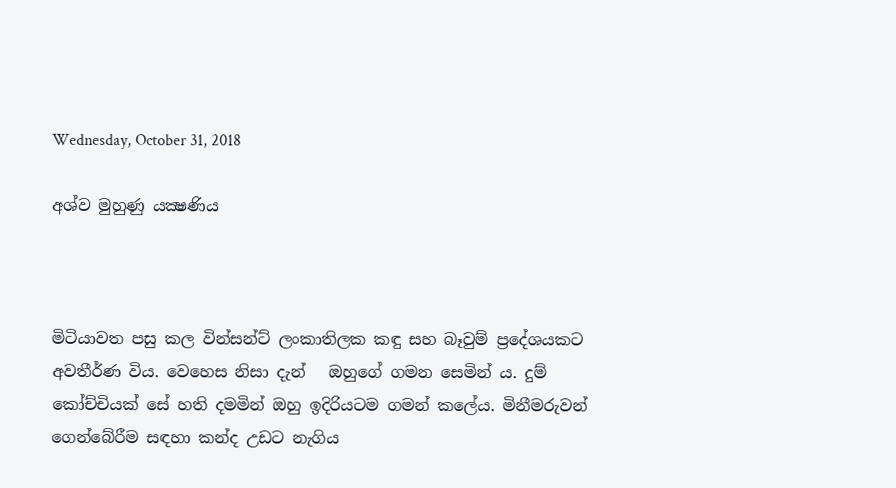Wednesday, October 31, 2018

අශ්ව මුහුණු යක්‍ෂණිය



මිටියාවත පසු කල වින්සන්ට් ලංකාතිලක කඳු සහ බෑවුම් ප්‍රදේශයකට අවතීර්ණ විය. වෙහෙස නිසා දැන්   ඔහුගේ ගමන සෙමින්‍ ය. දුම් කෝච්චියක් සේ හති දමමින් ඔහු ඉදිරියටම ගමන් කලේය. මිනීමරුවන් ගෙන්බේරීම සඳහා කන්ද උඩට නැගිය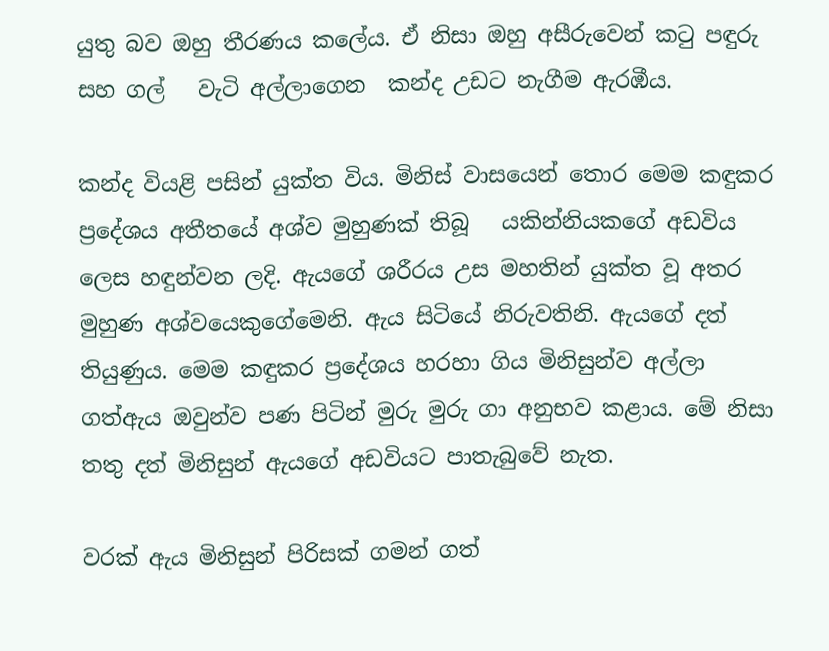යුතු බව ඔහු තීරණය කලේය. ඒ නිසා ඔහු අසීරුවෙන් කටු පඳුරු සහ ගල්   වැටි අල්ලාගෙන  කන්ද උඩට නැගීම ඇරඹීය.

කන්ද වියළි පසින් යුක්ත විය. මිනිස් වාසයෙන් තොර මෙම කඳුකර  ප්‍රදේශය අතීතයේ අශ්ව මුහුණක් තිබූ   යකින්නියකගේ අඩවිය ලෙස හඳුන්වන ලදි. ඇයගේ ශරීරය උස මහතින් යුක්ත වූ අතර මුහුණ අශ්වයෙකුගේමෙනි. ඇය සිටියේ නිරුවතිනි. ඇයගේ දත් තියුණුය. මෙම කඳුකර ප්‍රදේශය හරහා ගිය මිනිසුන්ව අල්ලා ගත්ඇය ඔවුන්ව පණ පිටින් මුරු මුරු ගා අනුභව කළාය. මේ නිසා තතු දත් මිනිසුන් ඇයගේ අඩවියට පාතැබුවේ නැත.

වරක් ඇය මිනිසුන් පිරිසක් ගමන් ගත්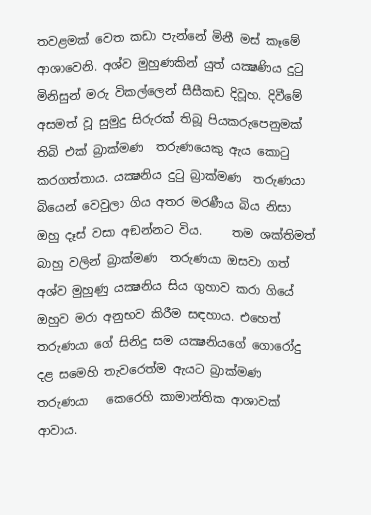තවළමක් වෙත කඩා පැන්නේ මිනී මස් කෑමේ ආශාවෙනි. අශ්ව මුහුණකින් යුත් යක්‍ෂණිය දුටු මිනිසුන් මරු විකල්ලෙන් සීසීකඩ දිවූහ. දිවීමේ අසමත් වූ සුමුදු සිරුරක් තිබූ පියකරුපෙනුමක් තිබි එක් බ්‍රාක්මණ  තරුණයෙකු ඇය කොටු කරගත්තාය. යක්‍ෂනිය දුටු බ්‍රාක්මණ  තරුණයා   බියෙන් වෙවුලා ගිය අතර මරණීය බිය නිසා ඔහු දෑස් වසා අඞන්නට විය.     තම ශක්තිමත් බාහු වලින් බ්‍රාක්මණ  තරුණයා ඔසවා ගත් අශ්ව මුහුණු යක්‍ෂනිය සිය ගුහාව කරා ගියේ   ඔහුව මරා අනුභව කිරීම සඳහාය. එහෙත්‍   තරුණයා ගේ සිනිදු සම යක්‍ෂනියගේ ගොරෝදු දළ සමෙහි තැවරෙත්ම ඇයට බ්‍රාක්මණ  තරුණයා   කෙරෙහි කාමාන්තික ආශාවක් ආවාය.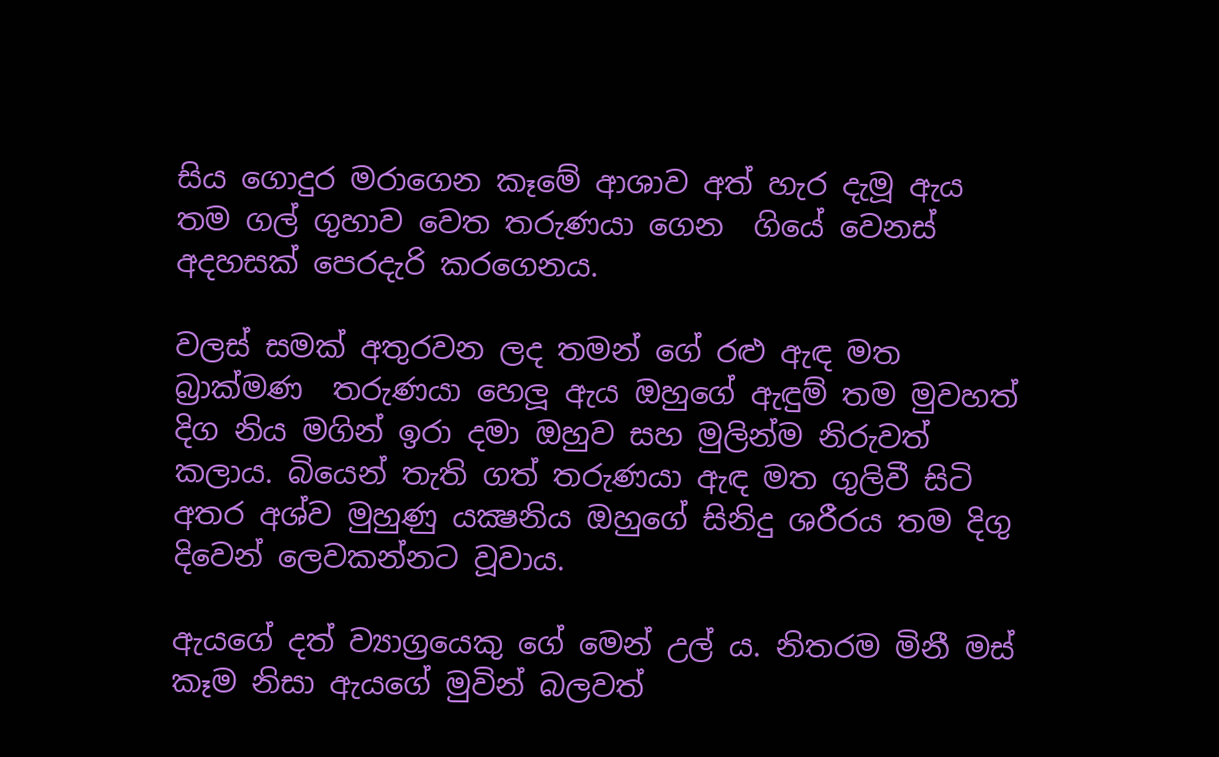සිය ගොදුර මරාගෙන කෑමේ ආශාව අත් හැර දැමූ ඇය තම ගල් ගුහාව වෙත තරුණයා ගෙන  ගියේ වෙනස් අදහසක් පෙරදැරි කරගෙනය.

වලස් සමක් අතුරවන ලද තමන් ගේ රළු ඇඳ මත බ්‍රාක්මණ  තරුණයා හෙලූ ඇය ඔහුගේ ඇඳුම් තම මුවහත් දිග නිය මගින් ඉරා දමා ඔහුව සහ මුලින්ම නිරුවත් කලාය. බියෙන් තැති ගත් තරුණයා ඇඳ මත ගුලිවී සිටි  අතර අශ්ව මුහුණු යක්‍ෂනිය ඔහුගේ සිනිදු ශරීරය තම දිගු දිවෙන් ලෙවකන්නට වූවාය.

ඇයගේ දත් ව්‍යාග්‍රයෙකු ගේ මෙන් උල්‍ ය. නිතරම මිනී මස් කෑම නිසා ඇයගේ මුවින් බලවත්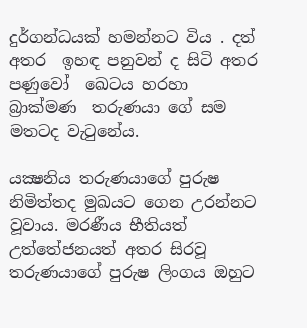දුර්ගන්ධයක් හමන්නට විය . දත් අතර  ඉහඳ පනුවන් ද සිටි අතර පණුවෝ  ඛෙටය හරහා බ්‍රාක්මණ  තරුණයා ගේ සම  මතටද වැටුනේය.

යක්‍ෂනිය තරුණයාගේ පුරුෂ නිමිත්තද මුඛයට ගෙන උරන්නට වූවාය. මරණීය භීතියත් උත්තේජනයත් අතර සිරවූ තරුණයාගේ පුරුෂ ලිංගය ඔහුට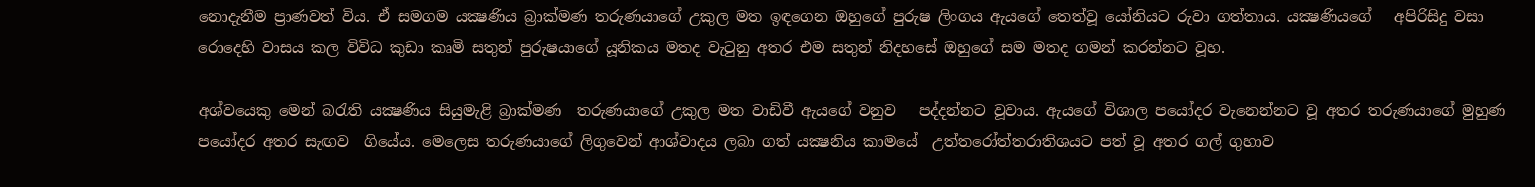නොදැනීම ප්‍රාණවත් විය. ඒ සමගම යක්‍ෂණිය බ්‍රාක්මණ තරුණයාගේ උකුල මත ඉඳගෙන ඔහුගේ පුරුෂ ලිංගය ඇයගේ තෙත්වූ යෝනියට රුවා ගත්තාය. යක්‍ෂණියගේ   අපිරිසිදු වසා රොදෙහි වාසය කල විවිධ කුඩා කෘමි සතුන් පුරුෂයාගේ යූනිකය මතද වැටුනු අතර එම සතුන් නිදහසේ ඔහුගේ සම මතද ගමන් කරන්නට වූහ.

අශ්වයෙකු මෙන් බරැති යක්‍ෂණිය සියුමැළි බ්‍රාක්මණ  තරුණයාගේ උකුල මත වාඩිවී ඇයගේ වනුව   පද්දන්නට වූවාය. ඇයගේ විශාල පයෝදර වැනෙන්නට වූ අතර තරුණයාගේ මුහුණ පයෝදර අතර සැඟව  ගියේය. මෙලෙස තරුණයාගේ ලිගුවෙන් ආශ්වාදය ලබා ගත් යක්‍ෂනිය කාමයේ  උත්තරෝත්තරාතිශයට පත් වූ අතර ගල් ගුහාව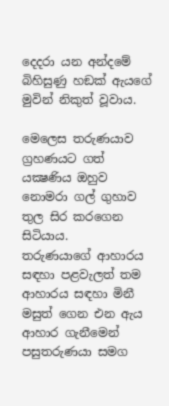දෙදරා යන අන්දමේ බිහිසුණු හඞක් ඇයගේ මුවින් නිකුත් වූවාය.

මෙලෙස තරුණයාව ග්‍රහණයට ගත් යක්‍ෂණිය ඔහුව නොමරා ගල් ගුහාව තුල සිර කරගෙන සිටියාය.   තරුණයාගේ ආහාරය සඳහා පළවැලත් තම ආහාරය සඳහා මිනී මසුත් ගෙන එන ඇය ආහාර ගැනීමෙන් පසුතරුණයා සමග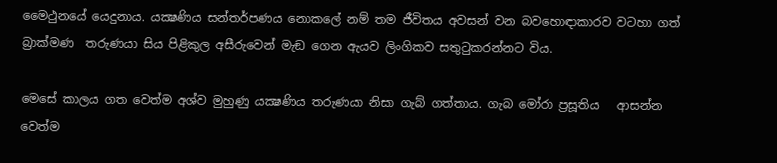මෛථුනයේ යෙදුනාය. යක්‍ෂණිය සන්තර්පණය නොකලේ නම් තම ජීවිතය අවසන් වන බවහොඳාකාරව වටහා ගත්  බ්‍රාක්මණ  තරුණයා සිය පිළිකුල අසීරුවෙන් මැඞ ගෙන ඇයව ලිංගිකව සතුටුකරන්නට විය.

මෙසේ කාලය ගත වෙත්ම අශ්ව මුහුණු යක්‍ෂණිය තරුණයා නිසා ගැබ් ගත්තාය. ගැබ මෝරා ප්‍රසූතිය   ආසන්න වෙත්ම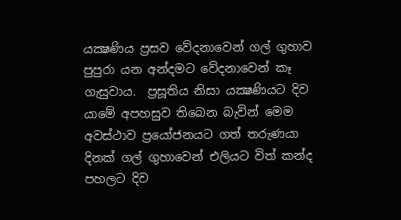යක්‍ෂණිය ප්‍රසව වේදනාවෙන් ගල් ගුහාව පුපුරා යන අන්දමට වේදනාවෙන් කෑ ගැසුවාය.  ප්‍රසූතිය නිසා යක්‍ෂණියට දිව යාමේ අපහසුව තිබෙන බැවින් මෙම අවස්ථාව ප්‍රයෝජනයට ගත් තරුණයා   දිනක් ගල් ගුහාවෙන් එලියට විත් කන්ද පහලට දිව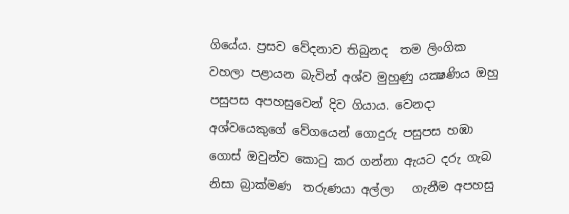ගියේය. ප්‍රසව වේදනාව තිබුනද  තම ලිංගික වහලා පළායන බැවින් අශ්ව මුහුණු යක්‍ෂණිය ඔහු පසුපස අපහසුවෙන් දිව ගියාය. වෙනදා අශ්වයෙකුගේ වේගයෙන් ගොදුරු පසුපස හඹා ගොස් ඔවුන්ව කොටු කර ගන්නා ඇයට දරු ගැබ නිසා බ්‍රාක්මණ  තරුණයා අල්ලා   ගැනීම අපහසු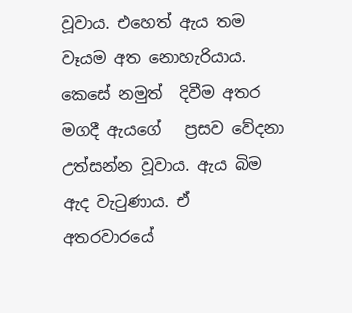වූවාය. එහෙත් ඇය තම වෑයම අත නොහැරියාය. කෙසේ නමුත්  දිවීම අතර මගදී ඇයගේ   ප්‍රසව වේදනා උත්සන්න වූවාය. ඇය බිම ඇද වැටුණාය. ඒ අතරවාරයේ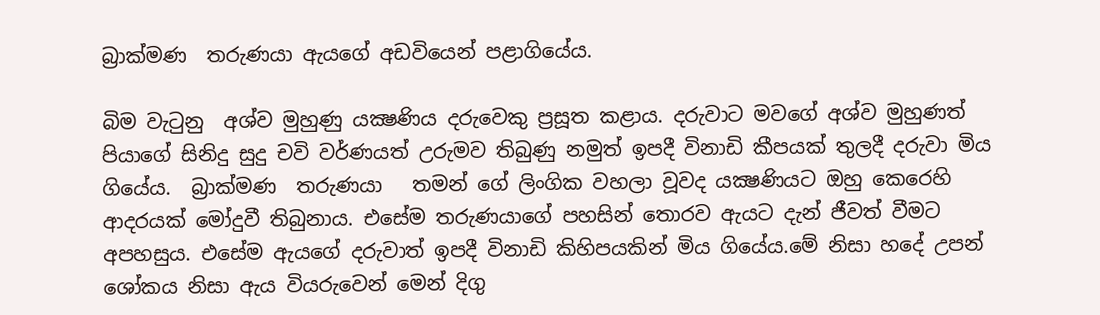බ්‍රාක්මණ  තරුණයා ඇයගේ අඩවියෙන් පළාගියේය.

බිම වැටුනු  අශ්ව මුහුණු යක්‍ෂණිය දරුවෙකු ප්‍රසූත කළාය. දරුවාට මවගේ අශ්ව මුහුණත් පියාගේ සිනිදු සුදු චවි වර්ණයත් උරුමව තිබුණු නමුත් ඉපදී විනාඩි කීපයක් තුලදී දරුවා මිය ගියේය.  බ්‍රාක්මණ  තරුණයා   තමන් ගේ ලිංගික වහලා වූවද යක්‍ෂණියට ඔහු කෙරෙහි ආදරයක් මෝදුවී තිබුනාය. එසේම තරුණයාගේ පහසින් තොරව ඇයට දැන් ජීවත් වීමට අපහසුය. එසේම ඇයගේ දරුවාත් ඉපදී විනාඩි කිහිපයකින් මිය ගියේය.මේ නිසා හදේ උපන් ශෝකය නිසා ඇය වියරුවෙන් මෙන් දිගු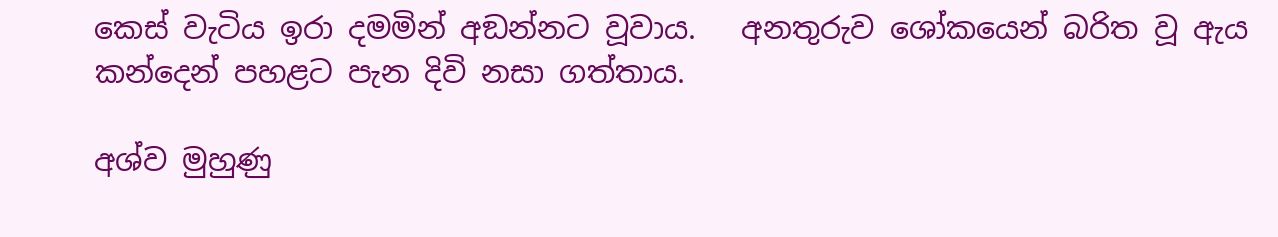කෙස් වැටිය ඉරා දමමින් අඞන්නට වූවාය.   අනතුරුව ශෝකයෙන් බරිත වූ ඇය කන්දෙන් පහළට පැන දිවි නසා ගත්තාය.

අශ්ව මුහුණු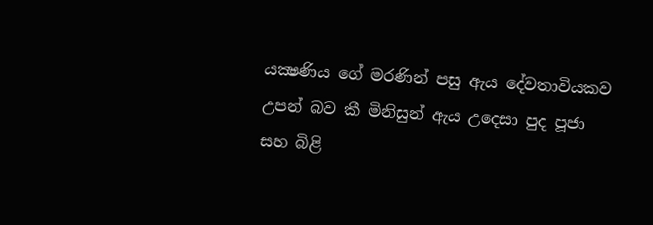යක්‍ෂණිය ගේ මරණින් පසු ඇය දේවතාවියකව උපන් බව කී මිනිසුන් ඇය උදෙසා පුද පූජා සහ බිළි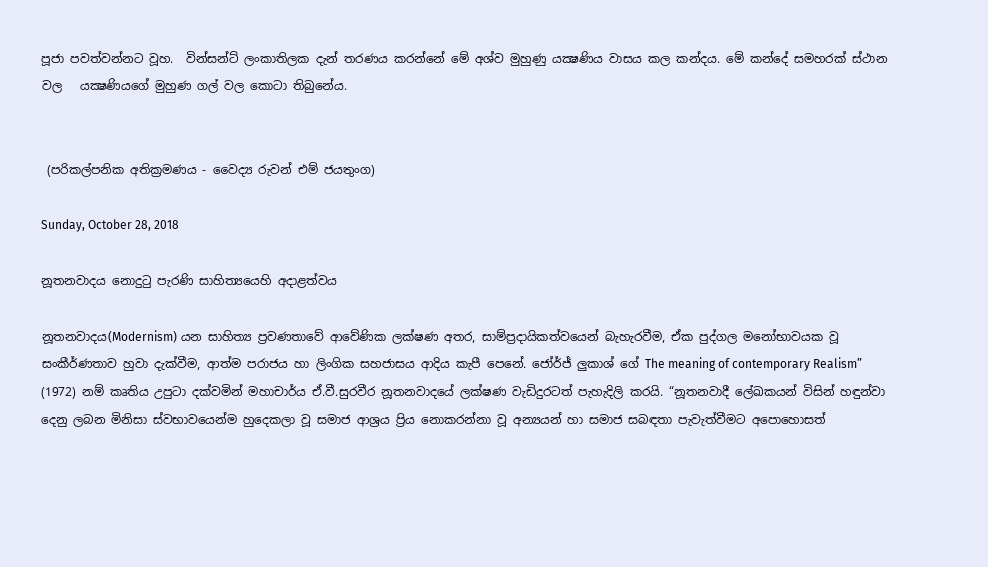පූජා පවත්වන්නට වූහ.  වින්සන්ට් ලංකාතිලක දැන් තරණය කරන්නේ මේ අශ්ව මුහුණු යක්‍ෂණිය වාසය කල කන්දය. මේ කන්දේ සමහරක් ස්ථාන වල   යක්‍ෂණියගේ මුහුණ ගල් වල කොටා තිබුනේය.


 (පරිකල්පනික අතික්‍රමණය - වෛද්‍ය රුවන් එම් ජයතුංග)

Sunday, October 28, 2018

නූතනවාදය නොදුටු පැරණි සාහිත්‍යයෙහි අදාළත්වය

නූතනවාදය(Modernism) යන සාහිත්‍ය ප්‍රවණතාවේ ආවේණික ලක්ෂණ අතර, සාම්ප්‍රදායිකත්වයෙන් බැහැරවීම, ඒක පුද්ගල මනෝභාවයක වූ සංකීර්ණතාව හුවා දැක්වීම, ආත්ම පරාජය හා ලිංගික සහජාසය ආදිය කැපී පෙනේ. ජෝර්ජ් ලුකාශ් ගේ The meaning of contemporary Realism” (1972) නම් කෘතිය උපුටා දක්වමින් මහාචාර්ය ඒ.වී.සුරවීර නූතනවාදයේ ලක්ෂණ වැඩිදුරටත් පැහැදිලි කරයි. “නූතනවාදී ලේඛකයන් විසින් හඳුන්වා දෙනු ලබන මිනිසා ස්වභාවයෙන්ම හුදෙකලා වූ සමාජ ආශ්‍රය ප්‍රිය නොකරන්නා වූ අන්‍යයන් හා සමාජ සබඳතා පැවැත්වීමට අපොහොසත්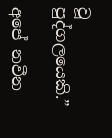වූ පුද්ගලයෙකි.”

අපේ නවීන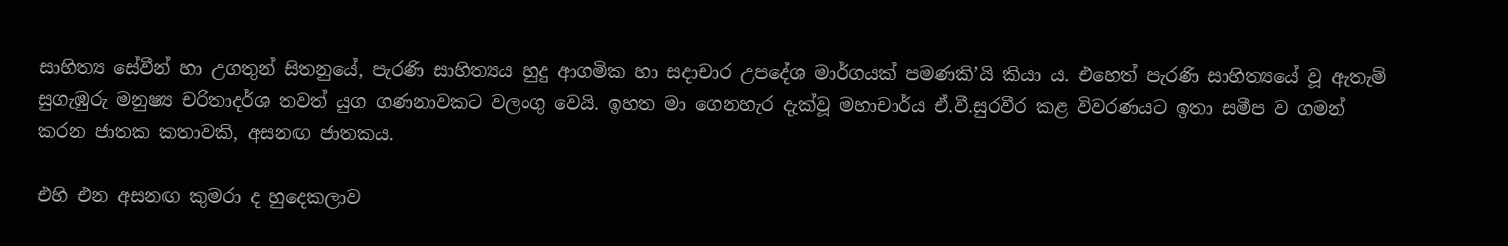සාහිත්‍ය සේවීන් හා උගතුන් සිතනුයේ, පැරණි සාහිත්‍යය හුදු ආගමික හා සදාචාර උපදේශ මාර්ගයක් පමණකි’යි කියා ය. එහෙත් පැරණි සාහිත්‍යයේ වූ ඇතැම් සුගැඹුරු මනුෂ්‍ය චරිතාදර්ශ තවත් යුග ගණනාවකට වලංගු වෙයි. ඉහත මා ගෙනහැර දැක්වූ මහාචාර්ය ඒ.වී.සුරවීර කළ විවරණයට ඉතා සමීප ව ගමන් කරන ජාතක කතාවකි, අසනඟ ජාතකය.

එහි එන අසනඟ කුමරා ද හුදෙකලාව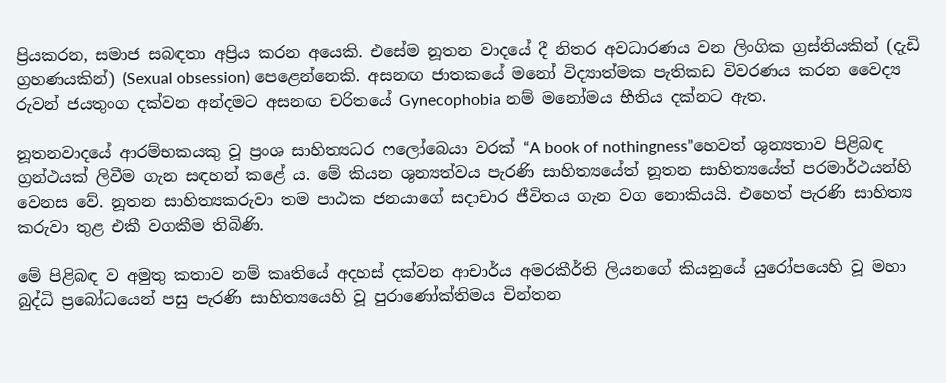ප්‍රියකරන, සමාජ සබඳතා අප්‍රිය කරන අයෙකි. එසේම නූතන වාදයේ දී නිතර අවධාරණය වන ලිංගික ග්‍රස්තියකින් (දැඩි ග්‍රහණයකින්) (Sexual obsession) පෙළෙන්නෙකි. අසනඟ ජාතකයේ මනෝ විද්‍යාත්මක පැතිකඩ විවරණය කරන වෛද්‍ය රුවන් ජයතුංග දක්වන අන්දමට අසනඟ චරිතයේ Gynecophobia නම් මනෝමය භීතිය දක්නට ඇත.

නූතනවාදයේ ආරම්භකයකු වූ ප්‍රංශ සාහිත්‍යධර ෆලෝබෙයා වරක් “A book of nothingness”හෙවත් ශුන්‍යතාව පිළිබඳ ග්‍රන්ථයක් ලිවීම ගැන සඳහන් කළේ ය. මේ කියන ශුන්‍යත්වය පැරණි සාහිත්‍යයේත් නූතන සාහිත්‍යයේත් පරමාර්ථයන්හි වෙනස වේ. නූතන සාහිත්‍යකරුවා තම පාඨක ජනයාගේ සදාචාර ජීවිතය ගැන වග නොකියයි. එහෙත් පැරණි සාහිත්‍ය කරුවා තුළ එකී වගකීම තිබිණි.

මේ පිළිබඳ ව අමුතු කතාව නම් කෘතියේ අදහස් දක්වන ආචාර්ය අමරකීර්ති ලියනගේ කියනුයේ යුරෝපයෙහි වූ මහා බුද්ධි ප්‍රබෝධයෙන් පසු පැරණි සාහිත්‍යයෙහි වූ පුරාණෝක්තිමය චින්තන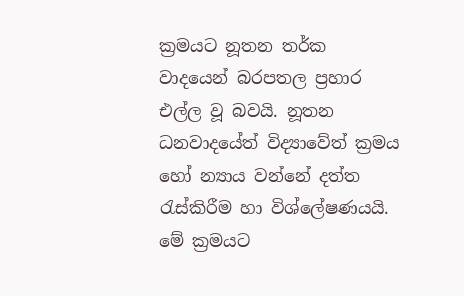ක්‍රමයට නූතන තර්ක වාදයෙන් බරපතල ප්‍රහාර එල්ල වූ බවයි. නූතන ධනවාදයේත් විද්‍යාවේත් ක්‍රමය හෝ න්‍යාය වන්නේ දත්ත රැස්කිරීම හා විශ්ලේෂණයයි. මේ ක්‍රමයට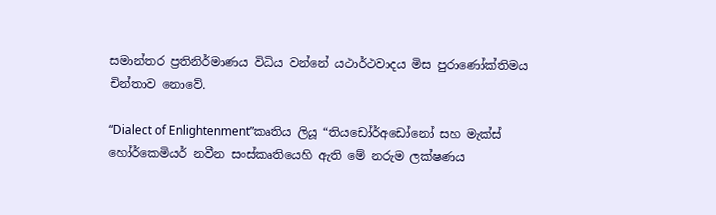සමාන්තර ප්‍රතිනිර්මාණය විධිය වන්නේ යථාර්ථවාදය මිස පුරාණෝක්තිමය චින්තාව නොවේ.

“Dialect of Enlightenment”කෘතිය ලියූ “තියඩෝර්අඩෝනෝ සහ මැක්ස් හෝර්කෙමියර් නවීන සංස්කෘතියෙහි ඇති මේ නරුම ලක්ෂණය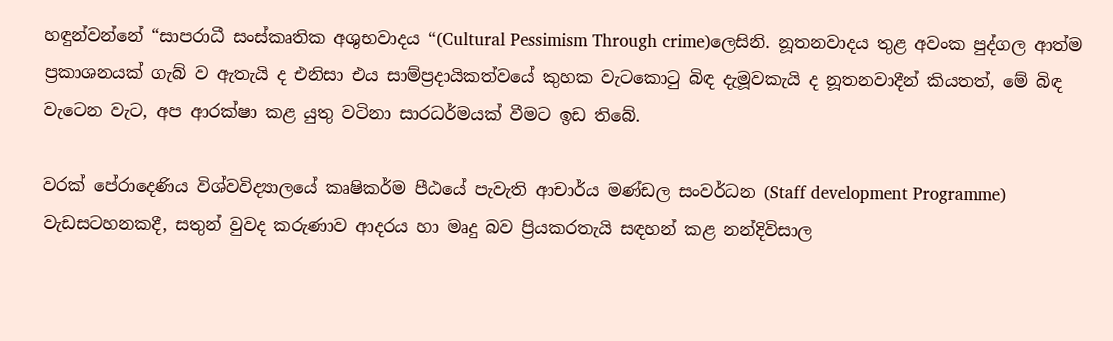හඳුන්වන්නේ “සාපරාධී සංස්කෘතික අශුභවාදය “(Cultural Pessimism Through crime)ලෙසිනි. නූතනවාදය තුළ අවංක පුද්ගල ආත්ම ප්‍රකාශනයක් ගැබ් ව ඇතැයි ද එනිසා එය සාම්ප්‍රදායිකත්වයේ කුහක වැටකොටු බිඳ දැමූවකැයි ද නූතනවාදීන් කියතත්, මේ බිඳ වැටෙන වැට, අප ආරක්ෂා කළ යුතු වටිනා සාරධර්මයක් වීමට ඉඩ තිබේ.

වරක් පේරාදෙණිය විශ්වවිද්‍යාලයේ කෘෂිකර්ම පීඨයේ පැවැති ආචාර්ය මණ්ඩල සංවර්ධන (Staff development Programme) වැඩසටහනකදී, සතුන් වුවද කරුණාව ආදරය හා මෘදු බව ප්‍රියකරතැයි සඳහන් කළ නන්දිවිසාල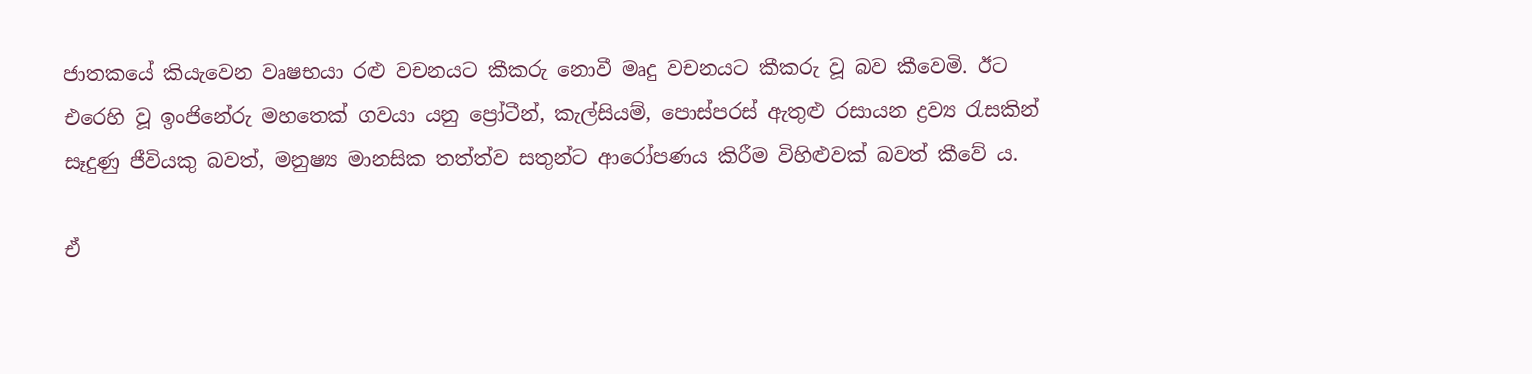ජාතකයේ කියැවෙන වෘෂභයා රළු වචනයට කීකරු නොවී මෘදු වචනයට කීකරු වූ බව කීවෙමි. ඊට එරෙහි වූ ඉංජිනේරු මහතෙක් ගවයා යනු ප්‍රෝටීන්, කැල්සියම්, පොස්පරස් ඇතුළු රසායන ද්‍රව්‍ය රැසකින් සෑදුණු ජීවියකු බවත්, මනුෂ්‍ය මානසික තත්ත්ව සතුන්ට ආරෝපණය කිරීම විහිළුවක් බවත් කීවේ ය.

ඒ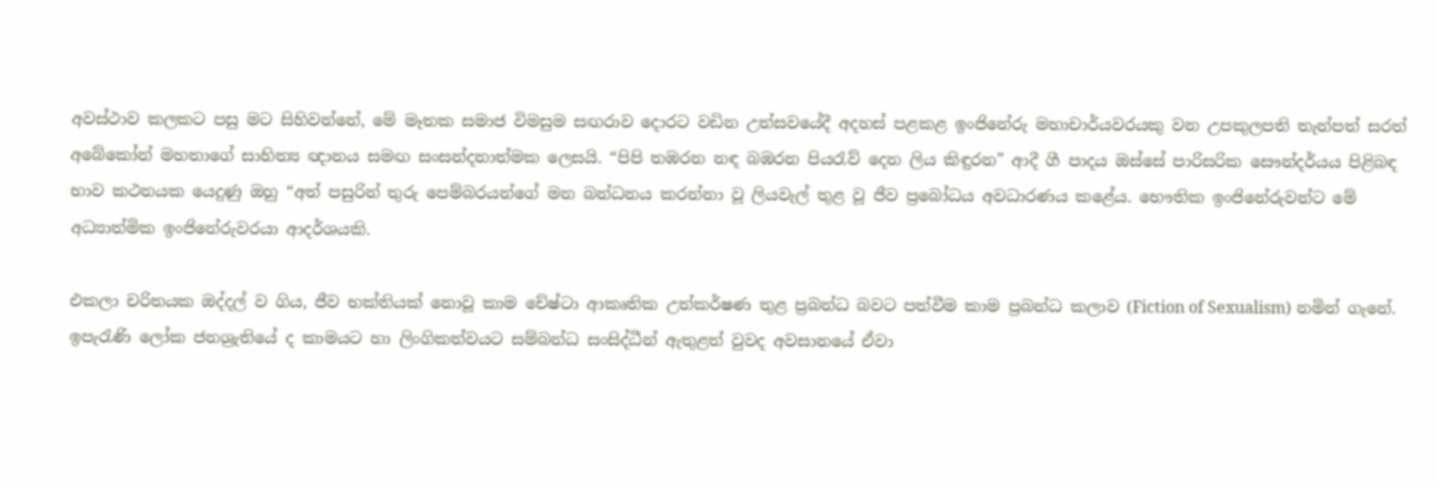අවස්ථාව කලකට පසු මට සිහිවන්නේ, මේ මෑතක සමාජ විමසුම සඟරාව දොරට වඩින උත්සවයේදී අදහස් පළකළ ඉංජිනේරු මහාචාර්යවරයකු වන උපකුලපති තැන්පත් සරත් අබේකෝන් මහතාගේ සාහිත්‍ය ඥානය සමඟ සංසන්දනාත්මක ලෙසයි. “පිපි තඹරන නඳ බඹරන පියරැව් දෙන ලිය කිඳුරන” ආදී ගී පාදය ඔස්සේ පාරිසරික සෞන්දර්යය පිළිබඳ භාව කථනයක යෙදුණු ඔහු “අත් පසුරින් තුරු පෙම්බරයන්ගේ මන බන්ධනය කරන්නා වූ ලියවැල් තුළ වූ ජීව ප්‍රබෝධය අවධාරණය කළේය. භෞතික ඉංජිනේරුවන්ට මේ අධ්‍යාත්මික ඉංජිනේරුවරයා ආදර්ශයකි.

එකලා චරිතයක ඔද්දල් ව ගිය, ජීව භක්තියක් නොවූ කාම චේෂ්ටා ආකෘතික උත්කර්ෂණ තුළ ප්‍රබන්ධ බවට පත්වීම කාම ප්‍රබන්ධ කලාව (Fiction of Sexualism) නමින් ගැනේ. ඉපැරැණි ලෝක ජනශ්‍රැතියේ ද කාමයට හා ලිංගිකත්වයට සම්බන්ධ සංසිද්ධීන් ඇතුළත් වුවද අවසානයේ ඒවා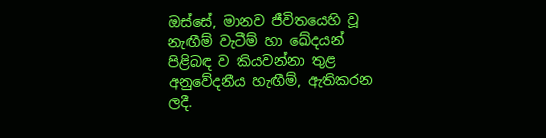ඔස්සේ, මානව ජීවිතයෙහි වූ නැඟීම් වැටීම් හා ඛේදයන් පිළිබඳ ව කියවන්නා තුළ අනුවේදනීය හැඟීම්, ඇතිකරන ලදී.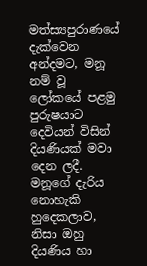මත්ස්‍යපුරාණයේ දැක්වෙන අන්දමට, මනූ නම් වූ ලෝකයේ පළමු පුරුෂයාට දෙවියන් විසින් දියණියක් මවා දෙන ලදී. මනූගේ දැරිය නොහැකි හුදෙකලාව, නිසා ඔහු දියණිය හා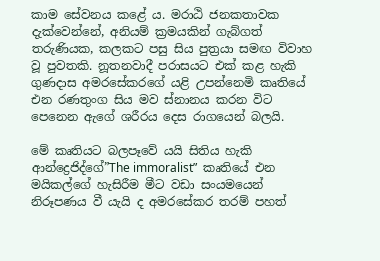කාම සේවනය කළේ ය. මරාඨි ජනකතාවක දැක්වෙන්නේ, අනියම් ක්‍රමයකින් ගැබ්ගත් තරුණියක, කලකට පසු සිය පුත්‍රයා සමඟ විවාහ වූ පුවතකි. නූතනවාදී පරාසයට එක් කළ හැකි ගුණදාස අමරසේකරගේ යළි උපන්නෙමි කෘතියේ එන රණතුංග සිය මව ස්නානය කරන විට පෙනෙන ඇගේ ශරීරය දෙස රාගයෙන් බලයි.

මේ කෘතියට බලපෑවේ යයි සිතිය හැකි ආන්ද්‍රෙජිද්ගේ”The immoralist”  කෘතියේ එන මයිකල්ගේ හැසිරීම මීට වඩා සංයමයෙන් නිරූපණය වී යැයි ද අමරසේකර තරම් පහත්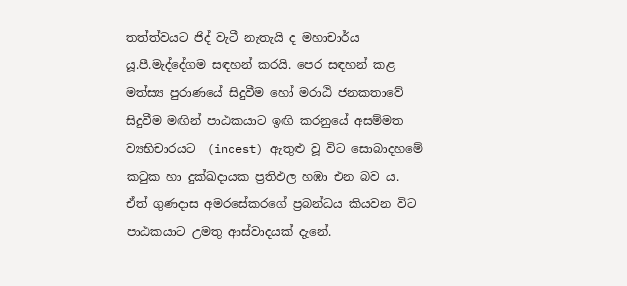තත්ත්වයට ජිද් වැටී නැතැයි ද මහාචාර්ය යූ.පී.මැද්දේගම සඳහන් කරයි. පෙර සඳහන් කළ මත්ස්‍ය පුරාණයේ සිදුවීම හෝ මරාඨි ජනකතාවේ සිදුවීම මඟින් පාඨකයාට ඉඟි කරනුයේ අසම්මත ව්‍යභිචාරයට  (incest) ඇතුළු වූ විට සොබාදහමේ කටුක හා දුක්ඛදායක ප්‍රතිඵල හඹා එන බව ය. ඒත් ගුණදාස අමරසේකරගේ ප්‍රබන්ධය කියවන විට පාඨකයාට උමතු ආස්වාදයක් දැනේ.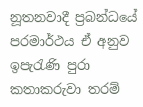නූතනවාදී ප්‍රබන්ධයේ පරමාර්ථය ඒ අනුව ඉපැරැණි පුරා කතාකරුවා තරම්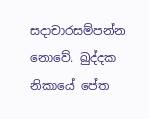සදාචාරසම්පන්න නොවේ. ඛුද්දක නිකායේ පේත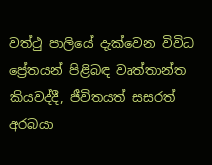වත්ථු පාලියේ දැක්වෙන විවිධ ප්‍රේතයන් පිළිබඳ වෘත්තාන්ත කියවද්දී, ජීවිතයත් සසරත් අරබයා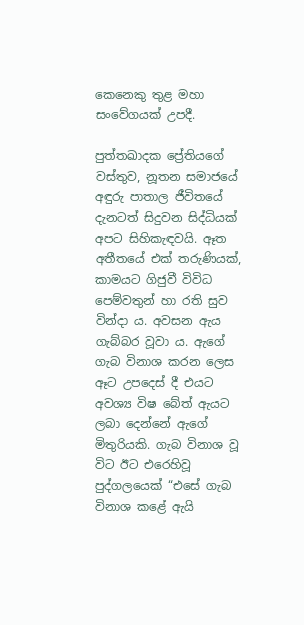කෙනෙකු තුළ මහා සංවේගයක් උපදී.

පුත්තඛාදක ප්‍රේතියගේ වස්තුව, නූතන සමාජයේ අඳුරු පාතාල ජීවිතයේ දැනටත් සිදුවන සිද්ධියක් අපට සිහිකැඳවයි. ඈත අතීතයේ එක් තරුණියක්, කාමයට ගිජුවී විවිධ පෙම්වතුන් හා රති සුව වින්දා ය. අවසන ඇය ගැබ්බර වූවා ය. ඇගේ ගැබ විනාශ කරන ලෙස ඈට උපදෙස් දී එයට අවශ්‍ය විෂ බේත් ඇයට ලබා දෙන්නේ ඇගේ මිතුරියකි. ගැබ විනාශ වූ විට ඊට එරෙහිවූ පුද්ගලයෙක් “එසේ ගැබ විනාශ කළේ ඇයි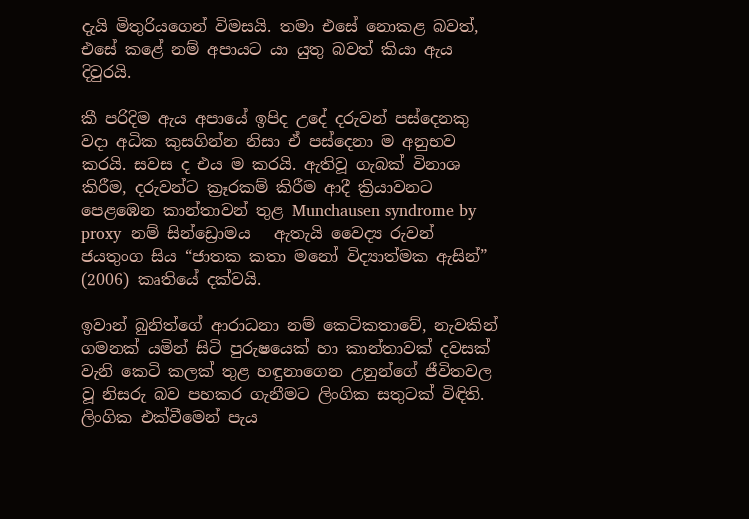දැයි මිතුරියගෙන් විමසයි. තමා එසේ නොකළ බවත්, එසේ කළේ නම් අපායට යා යුතු බවත් කියා ඇය දිවුරයි.

කී පරිදිම ඇය අපායේ ඉපිද උදේ දරුවන් පස්දෙනකු වදා අධික කුසගින්න නිසා ඒ පස්දෙනා ම අනුභව කරයි. සවස ද එය ම කරයි. ඇතිවූ ගැබක් විනාශ කිරීම, දරුවන්ට ක්‍රෑරකම් කිරීම ආදී ක්‍රියාවනට පෙළඹෙන කාන්තාවන් තුළ Munchausen syndrome by proxy  නම් සින්ඩ්‍රොමය   ඇතැයි වෛද්‍ය රුවන් ජයතුංග සිය “ජාතක කතා මනෝ විද්‍යාත්මක ඇසින්” (2006) කෘතියේ දක්වයි.

ඉවාන් බුනිත්ගේ ආරාධනා නම් කෙටිකතාවේ, නැවකින් ගමනක් යමින් සිටි පුරුෂයෙක් හා කාන්තාවක් දවසක් වැනි කෙටි කලක් තුළ හඳුනාගෙන උනුන්ගේ ජීවිතවල වූ නිසරු බව පහකර ගැනීමට ලිංගික සතුටක් විඳිති. ලිංගික එක්වීමෙන් පැය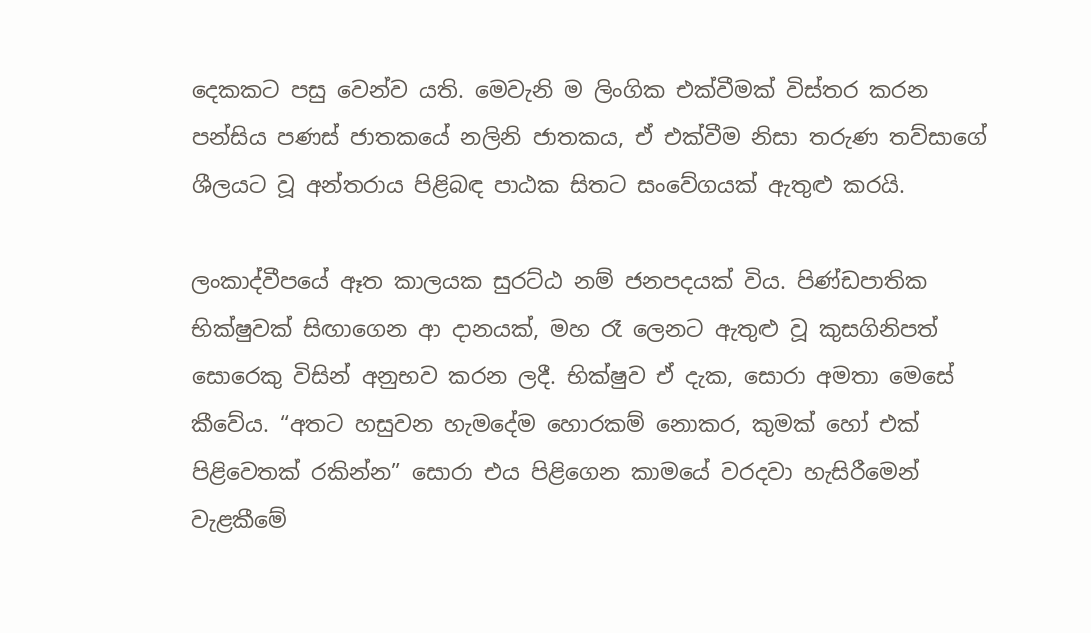දෙකකට පසු වෙන්ව යති. මෙවැනි ම ලිංගික එක්වීමක් විස්තර කරන පන්සිය පණස් ජාතකයේ නලිනි ජාතකය, ඒ එක්වීම නිසා තරුණ තව්සාගේ ශීලයට වූ අන්තරාය පිළිබඳ පාඨක සිතට සංවේගයක් ඇතුළු කරයි.

ලංකාද්වීපයේ ඈත කාලයක සුරට්ඨ නම් ජනපදයක් විය. පිණ්ඩපාතික භික්ෂුවක් සිඟාගෙන ආ දානයක්, මහ රෑ ලෙනට ඇතුළු වූ කුසගිනිපත් සොරෙකු විසින් අනුභව කරන ලදී. භික්ෂුව ඒ දැක, සොරා අමතා මෙසේ කීවේය. “අතට හසුවන හැමදේම හොරකම් නොකර, කුමක් හෝ එක් පිළිවෙතක් රකින්න” සොරා එය පිළිගෙන කාමයේ වරදවා හැසිරීමෙන් වැළකීමේ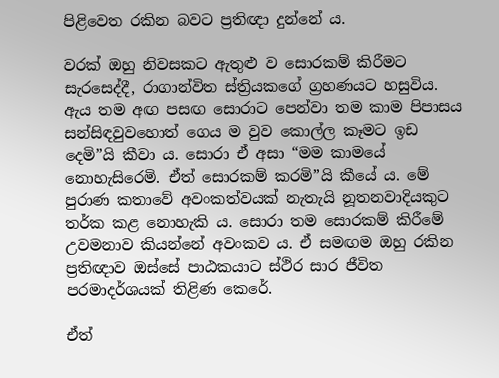පිළිවෙත රකින බවට ප්‍රතිඥා දුන්නේ ය.

වරක් ඔහු නිවසකට ඇතුළු ව සොරකම් කිරීමට සැරසෙද්දී, රාගාන්විත ස්ත්‍රියකගේ ග්‍රහණයට හසුවිය. ඇය තම අඟ පසඟ සොරාට පෙන්වා තම කාම පිපාසය සන්සිඳවුවහොත් ගෙය ම වුව කොල්ල කෑමට ඉඩ දෙමි”යි කීවා ය. සොරා ඒ අසා “මම කාමයේ නොහැසිරෙමි. ඒත් සොරකම් කරමි”යි කීයේ ය. මේ පුරාණ කතාවේ අවංකත්වයක් නැතැයි නූතනවාදියකුට තර්ක කළ නොහැකි ය. සොරා තම සොරකම් කිරීමේ උවමනාව කියන්නේ අවංකව ය. ඒ සමඟම ඔහු රකින ප්‍රතිඥාව ඔස්සේ පාඨකයාට ස්ථිර සාර ජීවිත පරමාදර්ශයක් තිළිණ කෙරේ.

ඒත්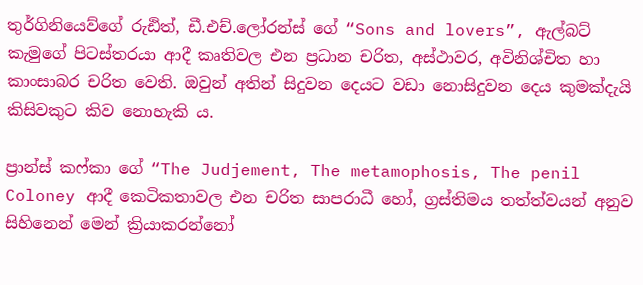තුර්ගිනියෙව්ගේ රුඪිත්, ඩී.එච්.ලෝරන්ස් ගේ “Sons and lovers”, ඇල්බට් කැමුගේ පිටස්තරයා ආදී කෘතිවල එන ප්‍රධාන චරිත, අස්ථාවර, අවිනිශ්චිත හා කාංසාබර චරිත වෙති. ඔවුන් අතින් සිදුවන දෙයට වඩා නොසිදුවන දෙය කුමක්දැයි කිසිවකුට කිව නොහැකි ය.

ප්‍රාන්ස් කෆ්කා ගේ “The Judjement, The metamophosis, The penil Coloney ආදී කෙටිකතාවල එන චරිත සාපරාධී හෝ, ග්‍රස්තිමය තත්ත්වයන් අනුව සිහිනෙන් මෙන් ක්‍රියාකරන්නෝ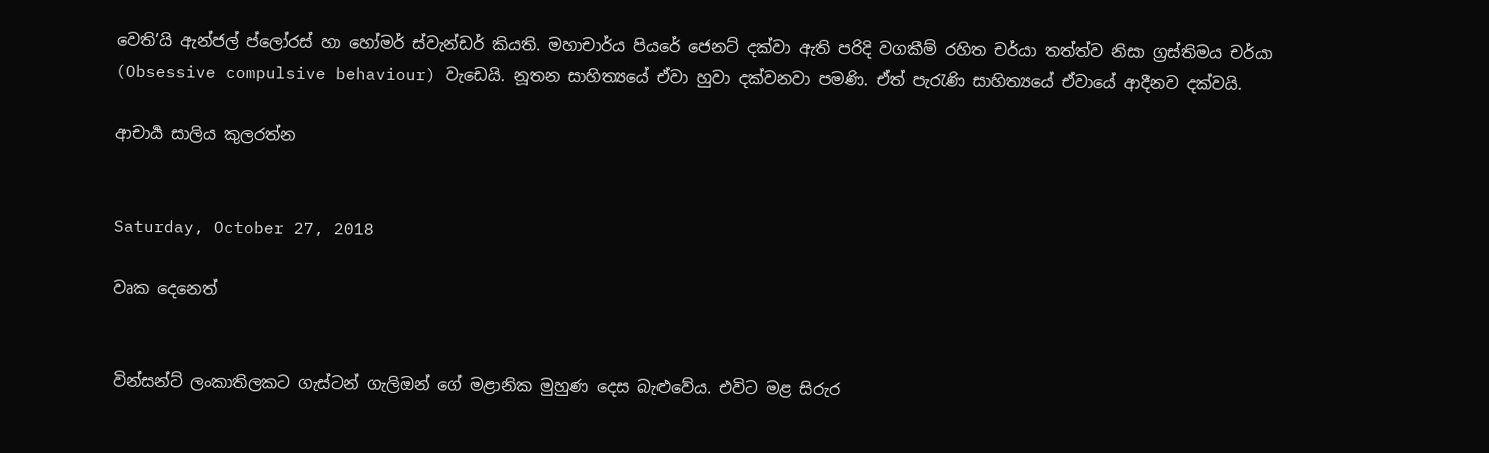වෙති’යි ඇන්ජල් ප්ලෝරස් හා හෝමර් ස්වැන්ඩර් කියති. මහාචාර්ය පියරේ ජෙනට් දක්වා ඇති පරිදි වගකීම් රහිත චර්යා තත්ත්ව නිසා ග්‍රස්තිමය චර්යා  (Obsessive compulsive behaviour) වැඩෙයි. නූතන සාහිත්‍යයේ ඒවා හුවා දක්වනවා පමණි. ඒත් පැරැණි සාහිත්‍යයේ ඒවායේ ආදීනව දක්වයි.

ආචාර්‍ය සාලිය කුලරත්න


Saturday, October 27, 2018

වෘක දෙනෙත්


වින්සන්ට් ලංකාතිලකට ගැස්ටන් ගැලිඔන් ගේ මළානික මුහුණ දෙස බැළුවේය. එවිට මළ සිරුර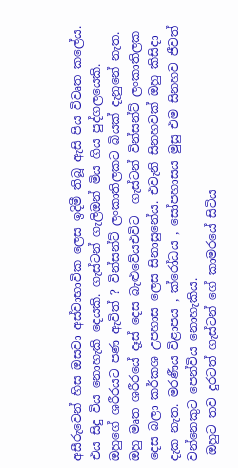අසීරුවෙන් හිස ඔසවා අස්වාභාවික ලෙස ඉදිමී තිබූ ඇසි පිය විවෘත කලේය. එය සිදු විය නොහැකි දෙයකි. ගැස්ටන් ගැලිඔන් මිය ගිය පුද්ගලයෙකි. ඔහුගේ ශරීරයට පණ ඇවිත් ? වින්සන්ට් ලංකාතිලකට බියක් දැනුනේ නැත. ඔහු මෘත ශරීරයේ දෑස් දෙස බැළුවේයඑවිට  ගැස්ටන් වින්සන්ට් ලංකාතිලක දෙස බලා කර්කශ උපහාස ලෙස සිනාසුනේය. එවැනි සිනහවක් ඔහු කිසිදා දැක නැත. මරණීය විළාපය , ක්රෝධය , සෝපහාසය මුසු එම සිනහව ජීවත් වන්නෙකුට පෙන්විය නොහැකිය.
 ඔහුට තව දුරටත් ගැස්ටන් ගේ කාමරයේ සිටිය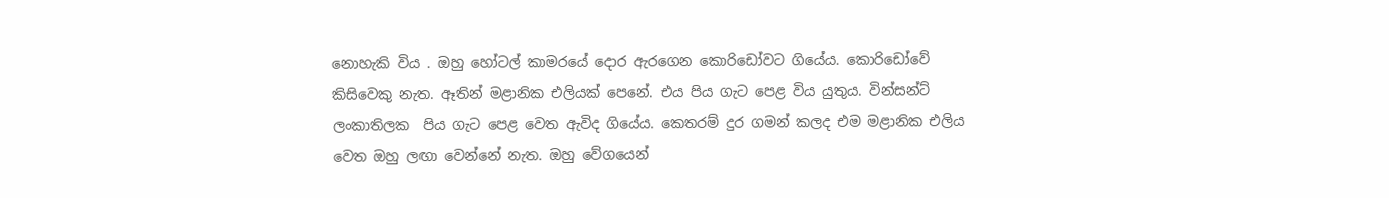නොහැකි විය . ඔහු හෝටල් කාමරයේ දොර ඇරගෙන කොරිඩෝවට ගියේය. කොරිඩෝවේ කිසිවෙකු නැත. ඈතින් මළානික එලියක් පෙනේ. එය පිය ගැට පෙළ විය යුතුය. වින්සන්ට් ලංකාතිලක  පිය ගැට පෙළ වෙත ඇවිද ගියේය. කෙතරම් දුර ගමන් කලද එම මළානික එලිය වෙත ඔහු ලඟා වෙන්නේ නැත. ඔහු වේගයෙන්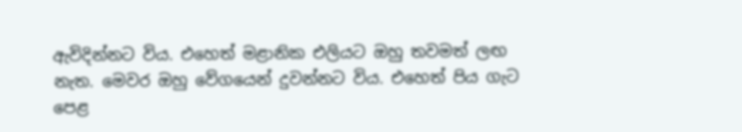ඇවිදින්නට විය. එහෙත් මළානික එලියට ඔහු තවමත් ලඟ නැත. මෙවර ඔහු වේගයෙන් දුවන්නට විය. එහෙත් පිය ගැට පෙළ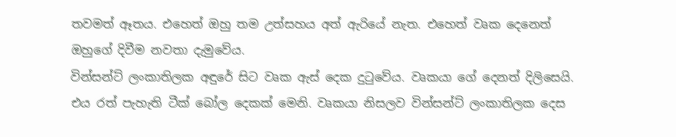තවමත් ඈතය. එහෙත් ඔහු තම උත්සහය අත් ඇරියේ නැත. එහෙත් වෘක දෙනෙත් ඔහුගේ දිවීම නවතා දැමුවේය.
වින්සන්ට් ලංකාතිලක අඳුරේ සිට වෘක ඇස් දෙක දුටුවේය. වෘකයා ගේ දෙනත් දිලිසෙයි. එය රත් පැහැති ටීක් බෝල දෙකක් මෙනි. වෘකයා නිසලව වින්සන්ට් ලංකාතිලක දෙස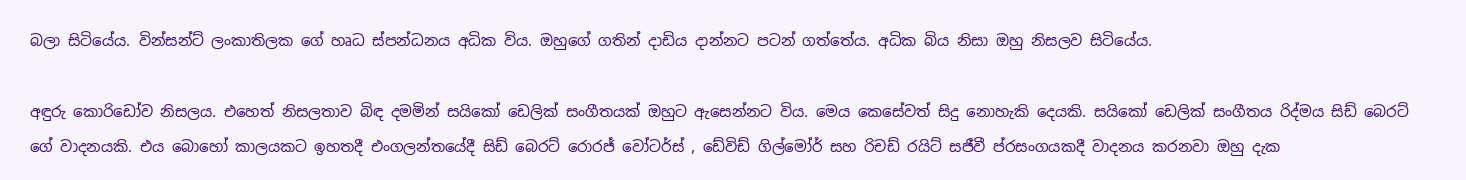බලා සිටියේය. වින්සන්ට් ලංකාතිලක ගේ හෘධ ස්පන්ධනය අධික විය. ඔහුගේ ගතින් දාඩිය දාන්නට පටන් ගත්තේය. අධික බිය නිසා ඔහු නිසලව සිටියේය.

අඳුරු කොරිඩෝව නිසලය. එහෙත් නිසලතාව බිඳ දමමින් සයිකෝ ඩෙලික් සංගීතයක් ඔහුට ඇසෙන්නට විය. මෙය කෙසේවත් සිදු නොහැකි දෙයකි. සයිකෝ ඩෙලික් සංගීතය රිද්මය සිඩ් බෙරට් ගේ වාදනයකි. එය බොහෝ කාලයකට ඉහතදී එංගලන්තයේදී සිඩ් බෙරට් රොරජ් වෝටර්ස් , ඩේවිඩ් ගිල්මෝර් සහ රිචඩ් රයිට් සජීවී ප්රසංගයකදී වාදනය කරනවා ඔහු දැක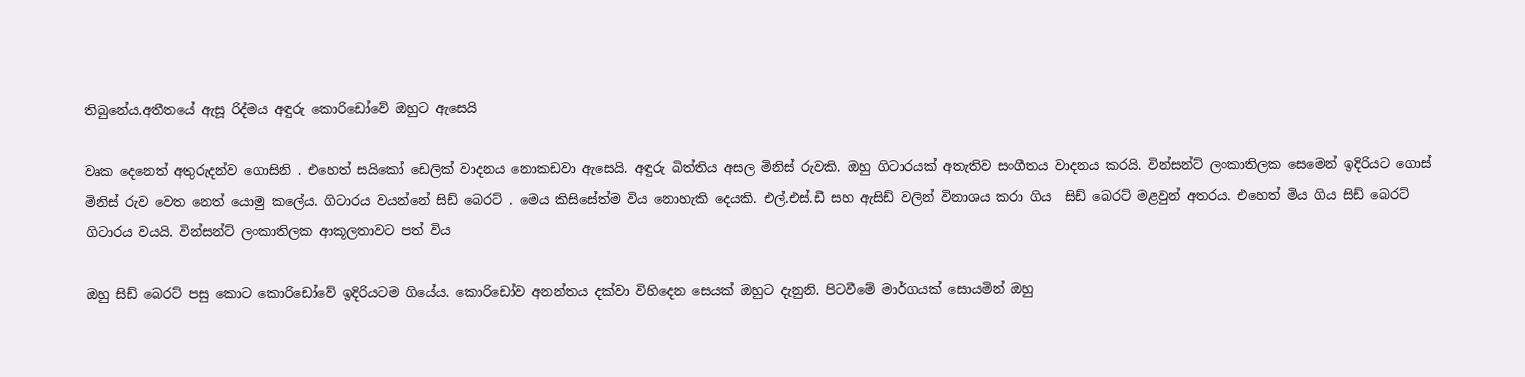තිබුනේය.අතීතයේ ඇසූ රිද්මය අඳුරු කොරිඩෝවේ ඔහුට ඇසෙයි

වෘක දෙනෙත් අතුරුදන්ව ගොසිනි . එහෙත් සයිකෝ ඩෙලික් වාදනය නොකඩවා ඇසෙයි. අඳුරු බිත්තිය අසල මිනිස් රුවකි. ඔහු ගිටාරයක් අතැතිව සංගීතය වාදනය කරයි. වින්සන්ට් ලංකාතිලක සෙමෙන් ඉදිරියට ගොස්  මිනිස් රුව වෙත නෙත් යොමු කලේය. ගිටාරය වයන්නේ සිඩ් බෙරට් . මෙය කිසිසේත්ම විය නොහැකි දෙයකි. එල්.එස්.ඩී සහ ඇසිඩ් වලින් විනාශය කරා ගිය  සිඩ් බෙරට් මළවුන් අතරය. එහෙත් මිය ගිය සිඩ් බෙරට් ගිටාරය වයයි. වින්සන්ට් ලංකාතිලක ආකූලතාවට පත් විය

ඔහු සිඩ් බෙරට් පසු කොට කොරිඩෝවේ ඉදිරියටම ගියේය. කොරිඩෝව අනන්තය දක්වා විහිදෙන සෙයක් ඔහුට දැනුනි. පිටවීමේ මාර්ගයක් සොයමින් ඔහු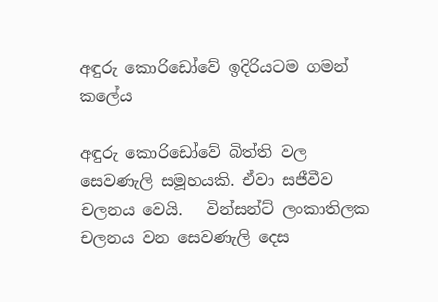අඳුරු කොරිඩෝවේ ඉදිරියටම ගමන් කලේය

අඳුරු කොරිඩෝවේ බිත්ති වල සෙවණැලි සමූහයකි. ඒවා සජීවීව චලනය වෙයි.   වින්සන්ට් ලංකාතිලක චලනය වන සෙවණැලි දෙස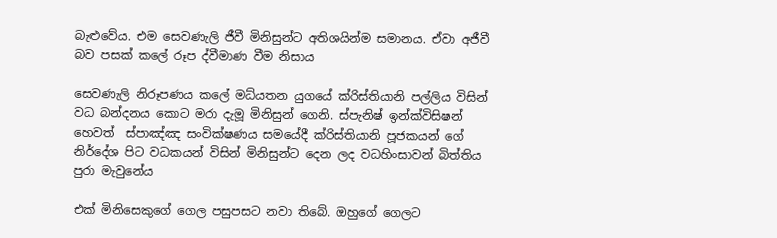බැළුවේය. එම සෙවණැලි ජීවී මිනිසුන්ට අතිශයින්ම සමානය. ඒවා අජීවී බව පසක් කලේ රූප ද්වීමාණ වීම නිසාය

සෙවණැලි නිරූපණය කලේ මධ්යතන යුගයේ ක්රිස්තියානි පල්ලිය විසින් වධ බන්දනය කොට මරා දැමූ මිනිසුන් ගෙනි. ස්පැනිෂ් ඉන්ක්විසිෂන් හෙවත්  ස්පාඤ්ඤ සංවික්ෂණය සමයේදී ක්රිස්තියානි පූජකයන් ගේ නිර්දේශ පිට වධකයන් විසින් මිනිසුන්ට දෙන ලද වධහිංසාවන් බිත්තිය පුරා මැවුනේය

එක් මිනිසෙකුගේ ගෙල පසුපසට නවා තිබේ. ඔහුගේ ගෙලට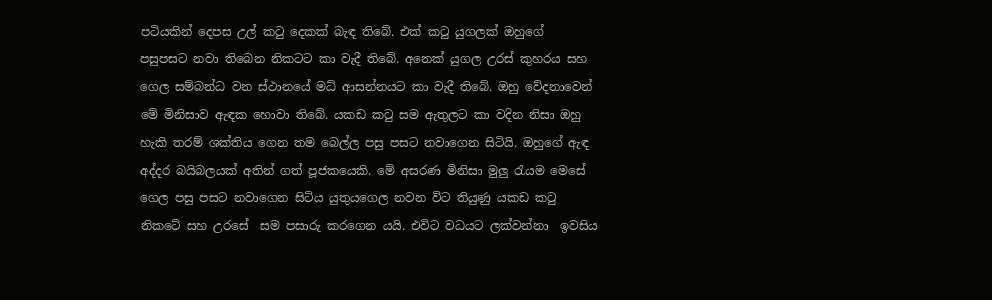පටියකින් දෙපස උල් කටු දෙකක් බැඳ තිබේ. එක් කටු යුගලක් ඔහුගේ  පසුපසට නවා තිබෙන නිකටට කා වැදී තිබේ. අනෙක් යුගල උරස් කුහරය සහ ගෙල සම්බන්ධ වන ස්ථානයේ මධ් ආසන්නයට කා වැදී තිබේ. ඔහු වේදනාවෙන් මේ මිනිසාව ඇඳක හොවා තිබේ. යකඩ කටු සම ඇතුලට කා වදින නිසා ඔහු හැකි තරම් ශක්තිය ගෙන තම බෙල්ල පසු පසට නවාගෙන සිටියි. ඔහුගේ ඇඳ අද්දර බයිබලයක් අතින් ගත් පූජකයෙකි. මේ අසරණ මිනිසා මුලු රැයම මෙසේ ගෙල පසු පසට නවාගෙන සිටිය යුතුයගෙල නවන විට තියුණු යකඩ කටු නිකටේ සහ උරසේ  සම පසාරු කරගෙන යයි. එවිට වධයට ලක්වන්නා  ඉවසිය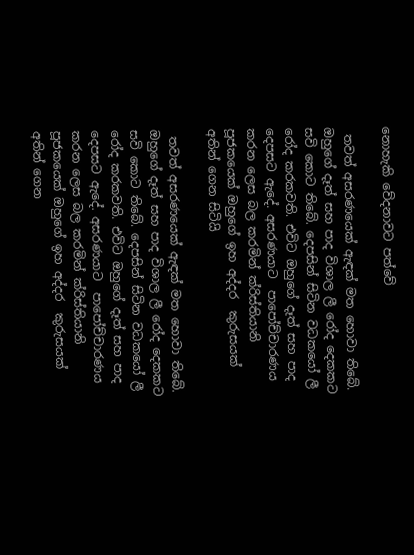නොහැකි වේදනාවට පත්වේ

 තවත් අසරණයෙක් ඇඳක් මත හොවා තිබේ. ඔහුගේ දෑත් සහ පාද විශාල ලී රෝද දෙකකට සවි කොට තිබේ. දෙපසින් සිටින වධකයෝ ලී රෝද කරකවති. එවිට ඔහුගේ දෑත් සහ පාද දෙපසට ඇදේ. අසරණයාට  පාපෝච්චාරණය කරන ලෙස බල කරමින් ක්රිස්තියානි පූජකයෙක් ඔහුගේ ඉහ අද්දර  කුරුසයක් අතින් ගෙන සිටියි

 තවත් අසරණයෙක් ඇඳක් මත හොවා තිබේ. ඔහුගේ දෑත් සහ පාද විශාල ලී රෝද දෙකකට සවි කොට තිබේ. දෙපසින් සිටින වධකයෝ ලී රෝද කරකවති. එවිට ඔහුගේ දෑත් සහ පාද දෙපසට ඇදේ. අසරණයාට  පාපෝච්චාරණය කරන ලෙස බල කරමින් ක්රිස්තියානි පූජකයෙක් ඔහුගේ ඉහ අද්දර  කුරුසයක් අතින් ගෙන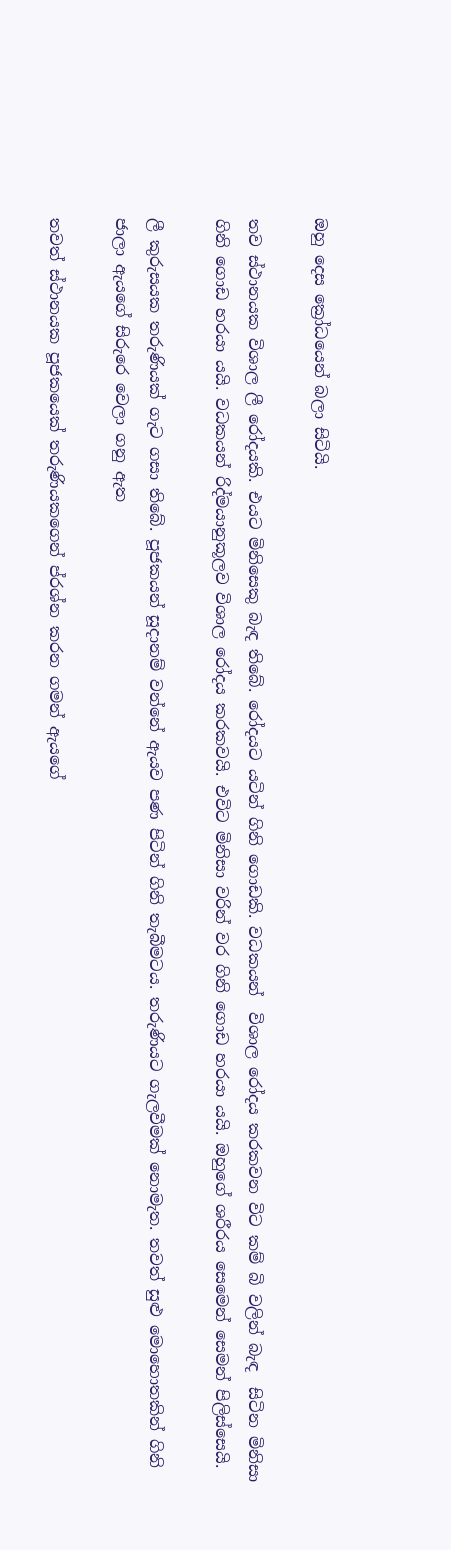ඔහු දෙස ක්‍රෝධයෙන් බලා සිටියි.

තව ස්ථානයක විශාල ලී රෝදයකි. එයට මිනිසෙකු බැඳ තිබේ. රෝදයට යටින් ගිනි ගොඩකි. වධකයන්  විශාල රෝදය කරකවන විට කම් බි වලින් බැඳ  සිටින මිනිසා ගිනි ගොඩ හරයා යයි. වධකයන් රිද්මයානුකූලව විශාල රෝදය කරකවයි. එවිට මිනිසා වරින් වර ගිනි ගොඩ හරයා යයි. ඔහුගේ ශරීරය සෙමෙන් සෙමන් පිලිස්සෙයි.

ලී කුරුසයක තරුණියක් ගැට ගසා තිබේ. පූජකයන් සූදානම් වන්නේ ඇයව පණ පිටින් ගිනි තැබීමටය. තරුණියට ගැලවීමක් නොමැත. තවත් සුළු මොහොතකින් ගිනි ජාලා ඇයගේ සිරුරෙ වෙලා ගනු ඇත

තවත් ස්ථානයක පූජකයෙක් තරුණියකගෙන් ප්රශ්න කරන ගමන් ඇයගේ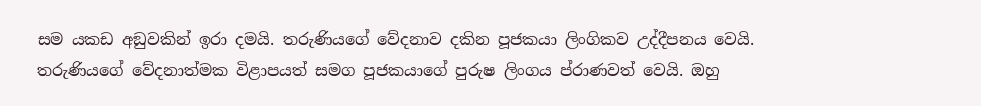සම යකඩ අඞුවකින් ඉරා දමයි. තරුණියගේ වේදනාව දකින පූජකයා ලිංගිකව උද්දීපනය වෙයි. තරුණියගේ වේදනාත්මක විළාපයත් සමග පූජකයාගේ පුරුෂ ලිංගය ප්රාණවත් වෙයි. ඔහු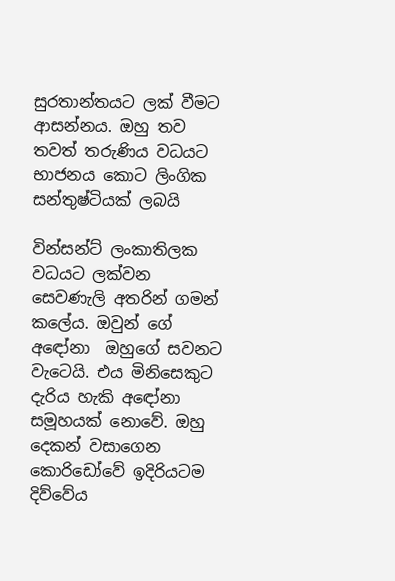සුරතාන්තයට ලක් වීමට ආසන්නය. ඔහු තව තවත් තරුණිය වධයට භාජනය කොට ලිංගික සන්තුෂ්ටියක් ලබයි

වින්සන්ට් ලංකාතිලක වධයට ලක්වන සෙවණැලි අතරින් ගමන් කලේය. ඔවුන් ගේ අඳෝනා  ඔහුගේ සවනට වැටෙයි. එය මිනිසෙකුට දැරිය හැකි අඳෝනා සමූහයක් නොවේ. ඔහු දෙකන් වසාගෙන කොරිඩෝවේ ඉදිරියටම දිව්වේය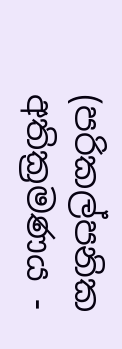(පරිකල්පනික අතික්‍රමණය -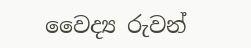වෛද්‍ය රුවන්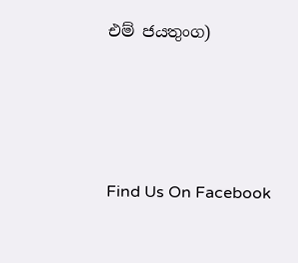එම් ජයතුංග)





Find Us On Facebook